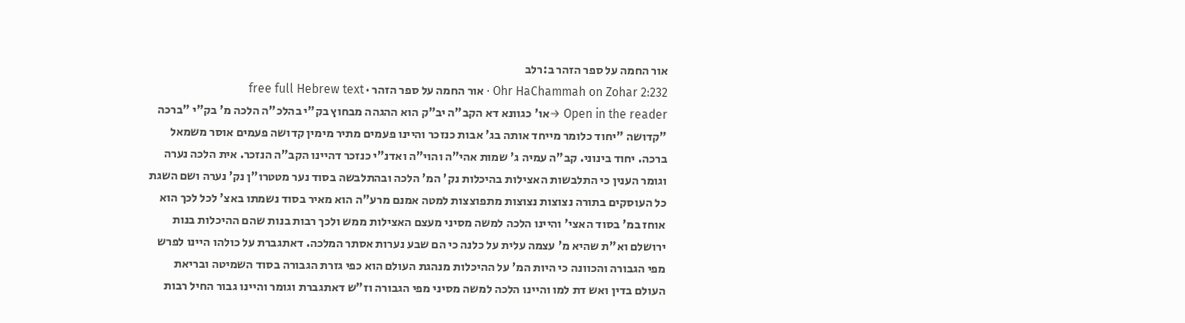אור החמה על ספר הזהר ב:רלב
Ohr HaChammah on Zohar 2:232 · אור החמה על ספר הזהר · free full Hebrew text
Open in the reader →או' כגוונא דא הקב"ה יב"ק הוא ההגהה מבחוץ בק"י בהלכ"ה הלכה מ' בק"י "ברכה "קדושה "יחוד כלומר מייחד אותה בג' אבות כנזכר והיינו פעמים מתיר מימין קדושה פעמים אוסר משמאל ברכה. יחוד בינוני. קב"ה עמיה ג' שמות אהי"ה והוי"ה ואדנ"י כנזכר דהיינו הקב"ה הנזכר. אית הלכה נערה וגומר הענין כי התלבשות האצילות בהיכלות נק' המ' הלכה ובהתלבשה בסוד נער מטטרו"ן נק' נערה ושם השגת כל העוסקים בתורה נצוצות נצוצות מתפוצצות למטה אמנם מרע"ה הוא מאיר בסוד נשמתו באצ' לכל לכך הוא אוחז במ' בסוד האצי' והיינו הלכה למשה מסיני מעצם האצילות ממש ולכך רבות בנות שהם ההיכלות בנות ירושלם וא"ת שהיא מ' עצמה עלית על כלנה כי הם שבע נערות אסתר המלכה. דאתגברת על כולהו היינו לפרש מפי הגבורה והכוונה כי היות המ' על ההיכלות מנהגת העולם הוא כפי גזרת הגבורה בסוד השמיטה ובריאת העולם בדין ואש דת למו והיינו הלכה למשה מסיני מפי הגבורה וז"ש דאתגברת וגומר והיינו גבור החיל רבות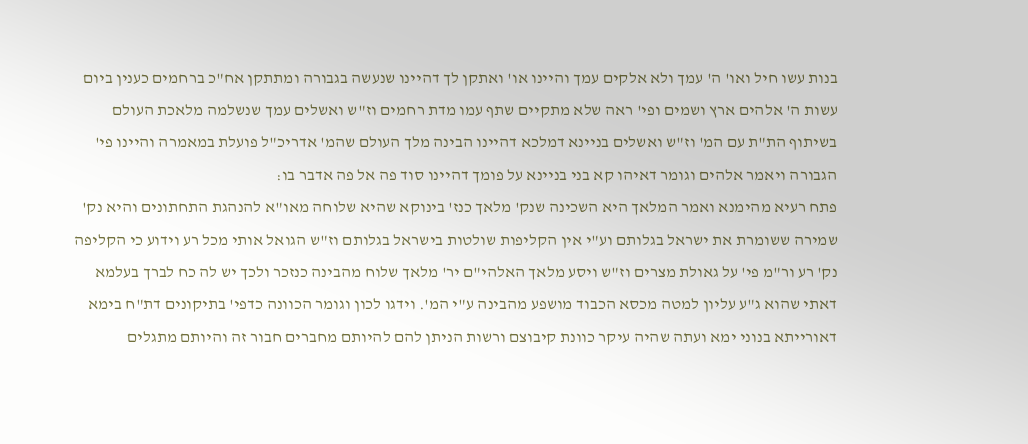בנות עשו חיל ואו' ה' עמך ולא אלקים עמך והיינו או' ואתקן לך דהיינו שנעשה בגבורה ומתתקן אח"כ ברחמים כענין ביום עשות ה' אלהים ארץ ושמים ופי' ראה שלא מתקיים שתף עמו מדת רחמים וז"ש ואשלים עמך שנשלמה מלאכת העולם בשיתוף הת"ת עם המ' וז"ש ואשלים בניינא דמלכא דהיינו הבינה מלך העולם שהמ' אדריכ"ל פועלת במאמרה והיינו פי' הגבורה ויאמר אלהים וגומר דאיהו קא בני בניינא על פומך דהיינו סוד פה אל פה אדבר בו:
פתח רעיא מהימנא ואמר המלאך היא השכינה שנק' מלאך כנז' בינוקא שהיא שלוחה מאו"א להנהגת התחתונים והיא נק' שמירה ששומרת את ישראל בגלותם וע"י אין הקליפות שולטות בישראל בגלותם וז"ש הגואל אותי מכל רע וידוע כי הקליפה נק' רע ור"מ פי' על גאולת מצרים וז"ש ויסע מלאך האלהי"ם יר' מלאך שלוח מהבינה כנזכר ולכך יש לה כח לברך בעלמא דאתי שהוא ג"ע עליון למטה מכסא הכבוד מושפע מהבינה ע"י המ'. וידגו לכון וגומר הכוונה כדפי' בתיקונים דת"ח בימא דאורייתא בנוני ימא ועתה שהיה עיקר כוונת קיבוצם ורשות הניתן להם להיותם מחברים חבור זה והיותם מתגלים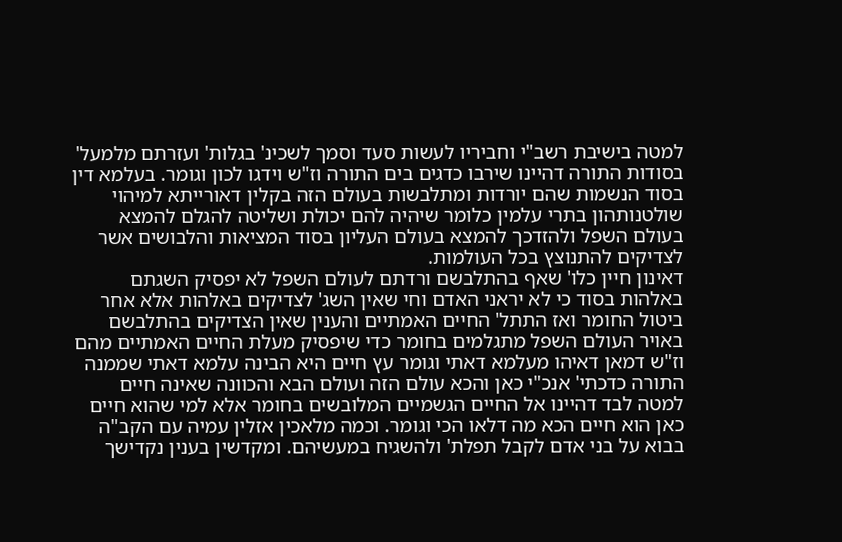למטה בישיבת רשב"י וחביריו לעשות סעד וסמך לשכינ' בגלות' ועזרתם מלמעל' בסודות התורה דהיינו שירבו כדגים בים התורה וז"ש וידגו לכון וגומר. בעלמא דין בסוד הנשמות שהם יורדות ומתלבשות בעולם הזה בקלין דאורייתא למיהוי שולטנותהון בתרי עלמין כלומר שיהיה להם יכולת ושליטה להגלם להמצא בעולם השפל ולהזדכך להמצא בעולם העליון בסוד המציאות והלבושים אשר לצדיקים להתנוצץ בכל העולמות.
דאינון חיין כלו' שאף בהתלבשם ורדתם לעולם השפל לא יפסיק השגתם באלהות בסוד כי לא יראני האדם וחי שאין השג' לצדיקים באלהות אלא אחר ביטול החומר ואז התתל' החיים האמתיים והענין שאין הצדיקים בהתלבשם באויר העולם השפל מתגלמים בחומר כדי שיפסיק מעלת החיים האמתיים מהם וז"ש דמאן דאיהו מעלמא דאתי וגומר עץ חיים היא הבינה עלמא דאתי שממנה התורה כדכתי' אנכ"י כאן והכא עולם הזה ועולם הבא והכוונה שאינה חיים למטה לבד דהיינו אל החיים הגשמיים המלובשים בחומר אלא למי שהוא חיים כאן הוא חיים הכא מה דלאו הכי וגומר. וכמה מלאכין אזלין עמיה עם הקב"ה בבוא על בני אדם לקבל תפלת' ולהשגיח במעשיהם. ומקדשין בענין נקדישך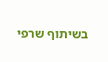בשיתוף שרפי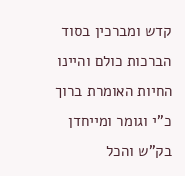קדש ומברכין בסוד הברכות כולם והיינו החיות האומרת ברוך כ"י וגומר ומייחדן בק"ש והכל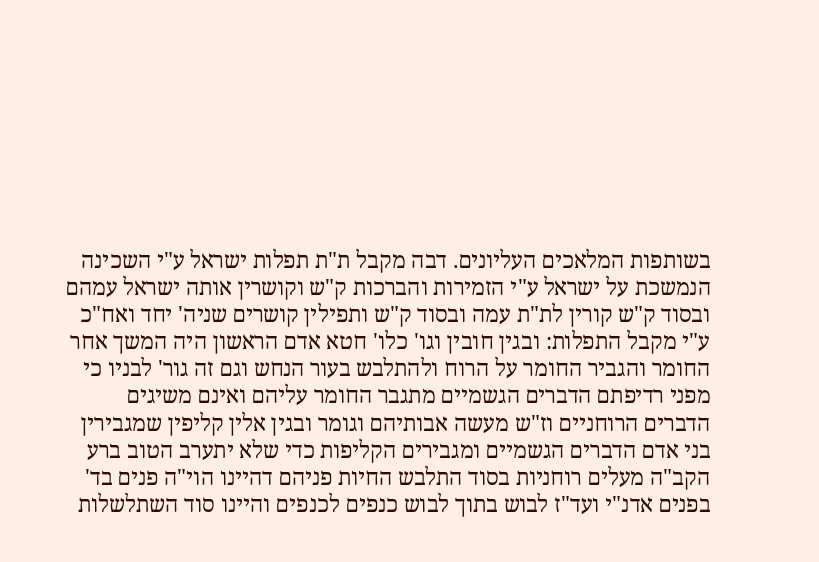בשותפות המלאכים העליונים. דבה מקבל ת"ת תפלות ישראל ע"י השכינה הנמשכת על ישראל ע"י הזמירות והברכות ק"ש וקושרין אותה ישראל עמהם ובסוד ק"ש קורין לת"ת עמה ובסוד ק"ש ותפילין קושרים שניה' יחד ואח"כ ע"י מקבל התפלות: ובגין חובין וגו' כלו' חטא אדם הראשון היה המשך אחר החומר והגביר החומר על הרוח ולהתלבש בעור הנחש וגם זה גור' לבניו כי מפני רדיפתם הדברים הגשמיים מתגבר החומר עליהם ואינם משיגים הדברים הרוחניים וז"ש מעשה אבותיהם וגומר ובגין אלין קליפין שמגבירין בני אדם הדברים הגשמיים ומגבירים הקליפות כדי שלא יתערב הטוב ברע הקב"ה מעלים רוחניות בסוד התלבש החיות פניהם דהיינו הוי"ה פנים בד' בפנים אדנ"י ועד"ז לבוש בתוך לבוש כנפים לכנפים והיינו סוד השתלשלות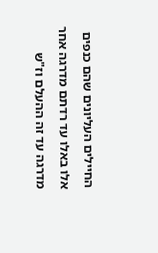החיילים העליונים שהם כנפים אלו באלו עד רדתם מדרגה אחר מדרגה עד זה ההעלם וז"ש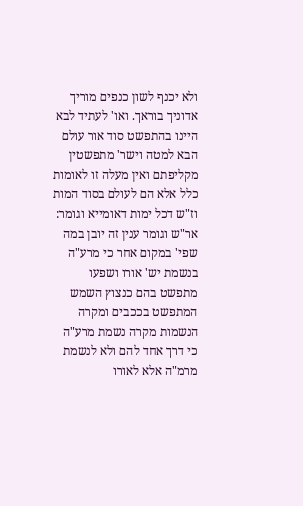ולא יכנף לשון כנפים מוריך אדוניך בוראך. ואו' לעתיד לבא היינו בהתפשט סוד אור עולם הבא למטה וישר' מתפשטין מקליפתם ואין מעלה זו לאומות כלל אלא הם לעולם בסוד המות וז"ש דכל ימות דאומייא וגומר:
אר"ש וגומר ענין זה יובן במה שפי' במקום אחר כי מרע"ה בנשמת יש' אורו ושפעו מתפשט בהם כנצוץ השמש המתפשט בככבים ומקרה הנשמות מקרה נשמת מרע"ה כי דרך אחד להם ולא לנשמת מרמ"ה אלא לאורו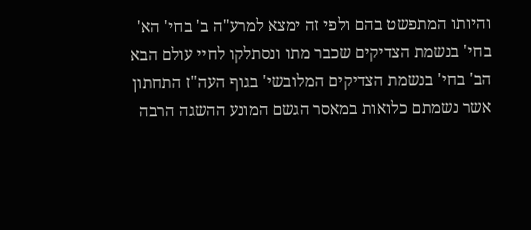והיותו המתפשט בהם ולפי זה ימצא למרע"ה ב' בחי' הא' בחי' בנשמת הצדיקים שכבר מתו ונסתלקו לחיי עולם הבא הב' בחי' בנשמת הצדיקים המלובשי' בגוף העה"ז התחתון אשר נשמתם כלואות במאסר הגשם המונע ההשגה הרבה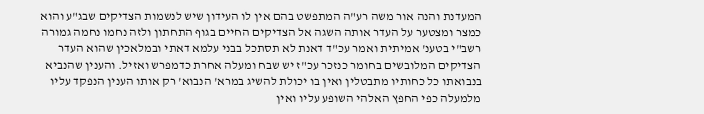המעדנת והנה אור משה רע"ה המתפשט בהם אין לו העידון שיש לנשמות הצדיקים שבג"ע והוא כמצר ומצטער על העדר אותה השגה אל הצדיקים החיים בגוף התחתון ולזה נחמו נחמה גמורה רשב"י בטענ' אמיתית ואמר עכ"ד דאנת לא תסתכל בבני עלמא דאתי ובמלאכין שהוא העדר הצדיקים המלובשים בחומר כנזכר עכ"ז יש שבח ומעלה אחרת כדמפרש ואזיל. והענין שהנביא בנבואתו כל כחותיו מתבטלין ואין בו יכולת להשיג במרא' הנבוא' רק אותו הענין הנפקד עליו מלמעלה כפי החפץ האלהי השופע עליו ואין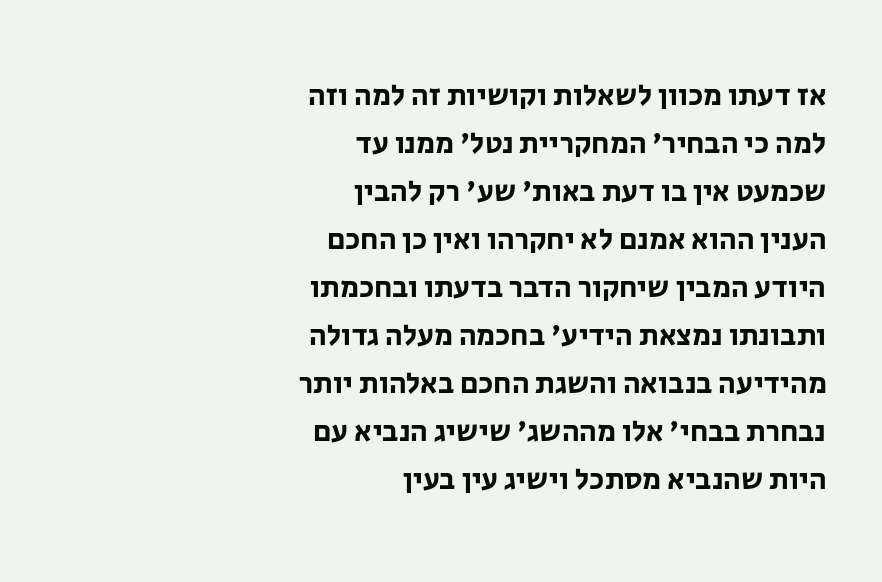אז דעתו מכוון לשאלות וקושיות זה למה וזה למה כי הבחיר' המחקריית נטל' ממנו עד שכמעט אין בו דעת באות' שע' רק להבין הענין ההוא אמנם לא יחקרהו ואין כן החכם היודע המבין שיחקור הדבר בדעתו ובחכמתו ותבונתו נמצאת הידיע' בחכמה מעלה גדולה מהידיעה בנבואה והשגת החכם באלהות יותר נבחרת בבחי' אלו מההשג' שישיג הנביא עם היות שהנביא מסתכל וישיג עין בעין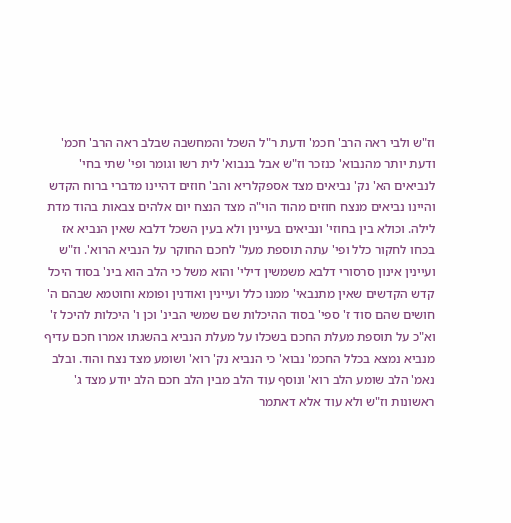וז"ש ולבי ראה הרב' חכמ' ודעת ר"ל השכל והמחשבה שבלב ראה הרב' חכמ' ודעת יותר מהנבוא' כנזכר וז"ש אבל בנבוא' לית רשו וגומר ופי' שתי בחי' לנביאים הא' נק' נביאים מצד אספקלריא והב' חוזים דהיינו מדברי ברוח הקדש והיינו נביאים מנצח חוזים מהוד הוי"ה מצד הנצח יום אלהים צבאות בהוד מדת לילה. וכולא בין בחוזי' ונביאים בעיינין ולא בעין השכל דלבא שאין הנביא אז בכחו לחקור כלל ופי' עתה תוספת מעל' לחכם החוקר על הנביא הרוא'. וז"ש ועיינין אינון סרסורי דלבא משמשין דילי' והוא משל כי הלב הוא בינ' בסוד היכל קדש הקדשים שאין מתנבאי' ממנו כלל ועיינין ואודנין ופומא וחוטמא שבהם ה' חושים שהם סוד ז' ספי' בסוד ההיכלות שם שמשי הבינ' וכן ו' היכלות להיכל ז' וא"כ על תוספת מעלת החכם בשכלו על מעלת הנביא בהשגתו אמרו חכם עדיף מנביא נמצא בכלל החכמ' נבוא' כי הנביא נק' רוא' ושומע מצד נצח והוד. ובלב נאמ' הלב שומע הלב רוא' ונוסף עוד הלב מבין הלב חכם הלב יודע מצד ג' ראשונות וז"ש ולא עוד אלא דאתמר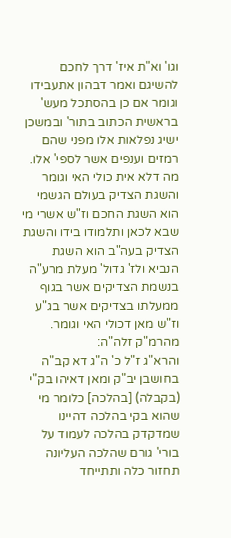וגו' וא"ת איז' דרך לחכם להשיגם ואמר דבהון אתעבידו וגומר אם כן בהסתכל מעש' בראשית הכתוב בתור' ובמשכן ישיג נפלאות אלו מפני שהם רמזים וענפים אשר לספי' אלו. מה דלא אית כולי האי וגומר והשגת הצדיק בעולם הגשמי הוא השגת החכם וז"ש אשרי מי שבא לכאן ותלמודו בידו והשגת הצדיק בעה"ב הוא השגת הנביא ולז' גדול' מעלת מרע"ה בנשמת הצדיקים אשר בגוף ממעלתו בצדיקים אשר בג"ע וז"ש מאן דכולי האי וגומר. מהרמ"ק זלה"ה:
והרא"ג ז"ל כ' ה"ג דא קב"ה בחושבן יב"ק ומאן דאיהו בק"י (בקבלה) [בהלכה] כלומר מי שהוא בקי בהלכה דהיינו שמדקדק בהלכה לעמוד על בורי' גורם שהלכה העליונה תחזור כלה ותתייחד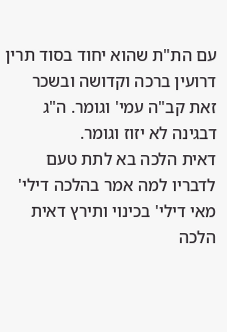עם הת"ת שהוא יחוד בסוד תרין דרועין ברכה וקדושה ובשכר זאת קב"ה עמי' וגומר. ה"ג דבגינה לא יזוז וגומר.
דאית הלכה בא לתת טעם לדבריו למה אמר בהלכה דילי' מאי דילי' בכינוי ותירץ דאית הלכה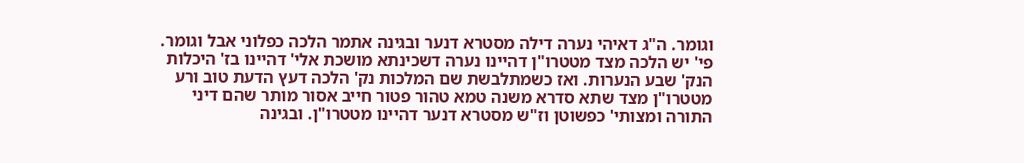וגומר. ה"ג דאיהי נערה דילה מסטרא דנער ובגינה אתמר הלכה כפלוני אבל וגומר. פי' יש הלכה מצד מטטרו"ן דהיינו נערה דשכינתא מושכת אלי' דהיינו בז' היכלות הנק' שבע הנערות. ואז כשמתלבשת שם המלכות נק' הלכה דעץ הדעת טוב ורע מטטרו"ן מצד שתא סדרא משנה טמא טהור פטור חייב אסור מותר שהם דיני התורה ומצותי' כפשוטן וז"ש מסטרא דנער דהיינו מטטרו"ן. ובגינה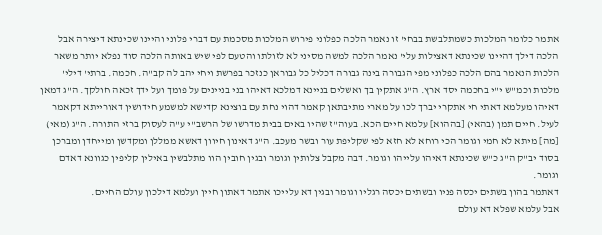אתמר כלומר המלכות כשמתלבשת בבחי' זו נאמר הלכה כפלוני פירוש המלכות מסכמת עם דברי פלוני והיינו שכינתא דיצירה אבל הלכה דילך דהיינו שכינתא דאצילות עלי' נאמר הלכה למשה מסיני לא לזולתו והטעם לפי שיש באותה הלכה סוד נפלא יותר משאר הלכות הנאמר בהם הלכה כפלוני מפי הגבורה בינה גבורה דכליל כל גבוראן כנזכר בפרשת ויחי יהב לה קב"ה. חכמה. ברתי' דילי' מלכות וכמ"ש י"י בחכמה יסד ארץ. ה"ג אתקין בך ואשלים בניינא דמלכא דאיהו בני בניינים על פומך ועל ידך זכאה חולקך. ה"ג דמאן דאיהו מעלמא דאתי חי אתקרי יברך לכו על מארי מתיבתאן קאמר דהוי נחת עם בוצינא קדישא למשמע חידושין דאורייתא דקאמר לעיל. חיים תמן (בהאי) [בההוא] עלמא חיים הכא. בעוה"ז שהיו באים בבית מדרשו של הרשב"י ע"ה לעסוק ברזי התורה. ה"ג (מאי) [מה] מיתא לא חמי וגומר הכי רוחא לא חזא לפי שקליפת עור ובשר מעכב. ה"ג דאינון חיוון דאשא ממללן ומקדשן ומייחדן ומברכן בסוד יב"ק ה"ג כ"ש שכינתא דאיהו עלייהו וגומר. דבה מקבל צלותין וגומר ובגין חובין הוו מתלבשין באילין קליפין כגוונא דאדם וגומר.
דאתמר בהון בשתים יכסה פניו ובשתים יכסה רגליו וגומר ובגין דא עלייכו אתמר דאתון חיין ועלמא דילכון עולם החיים.
אבל עלמא שפלא דא עולם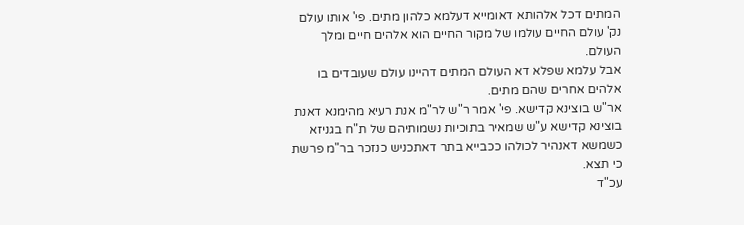המתים דכל אלהותא דאומייא דעלמא כלהון מתים. פי' אותו עולם נק' עולם החיים עולמו של מקור החיים הוא אלהים חיים ומלך העולם.
אבל עלמא שפלא דא העולם המתים דהיינו עולם שעובדים בו אלהים אחרים שהם מתים.
אר"ש בוצינא קדישא. פי' אמר ר"ש לר"מ אנת רעיא מהימנא דאנת בוצינא קדישא ע"ש שמאיר בתוכיות נשמותיהם של ת"ח בגניזא כשמשא דאנהיר לכולהו ככבייא בתר דאתכניש כנזכר בר"מ פרשת כי תצא.
עכ"ד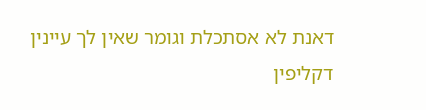דאנת לא אסתכלת וגומר שאין לך עיינין דקליפין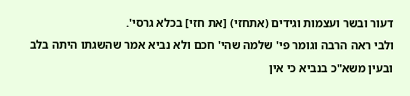דעור ובשר ועצמות וגידים (אתחזי) [את חזי] בכלא גרסי'.
ולבי ראה הרבה וגומר פי' שלמה שהי' חכם ולא נביא אמר שהשגתו היתה בלב ובעין משא"כ בנביא כי אין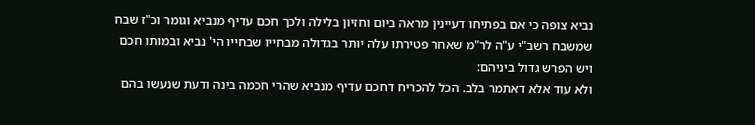נביא צופה כי אם בפתיחו דעיינין מראה ביום וחזיון בלילה ולכך חכם עדיף מנביא וגומר וכ"ז שבח שמשבח רשב"י ע"ה לר"מ שאחר פטירתו עלה יותר בגדולה מבחייו שבחייו הי' נביא ובמותו חכם ויש הפרש גדול ביניהם:
ולא עוד אלא דאתמר בלב. הכל להכריח דחכם עדיף מנביא שהרי חכמה בינה ודעת שנעשו בהם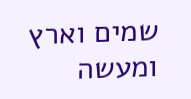שמים וארץ ומעשה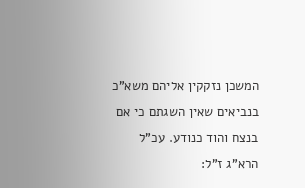המשכן נזקקין אליהם משא"כ בנביאים שאין השגתם כי אם בנצח והוד כנודע. עכ"ל הרא"ג ז"ל: